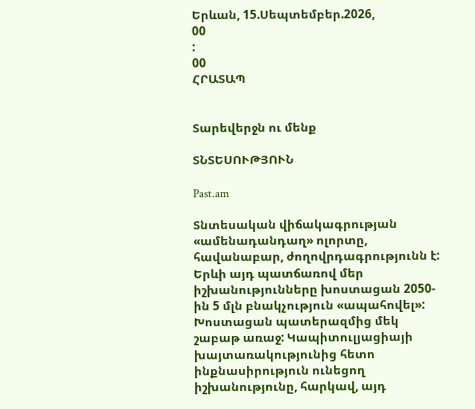Երևան, 15.Սեպտեմբեր.2026,
00
:
00
ՀՐԱՏԱՊ


Տարեվերջն ու մենք

ՏՆՏԵՍՈՒԹՅՈՒՆ

Past.am

Տնտեսական վիճակագրության «ամենադանդաղ» ոլորտը, հավանաբար, ժողովրդագրությունն է: Երևի այդ պատճառով մեր իշխանությունները խոստացան 2050-ին 5 մլն բնակչություն «ապահովել»: Խոստացան պատերազմից մեկ շաբաթ առաջ: Կապիտուլյացիայի խայտառակությունից հետո ինքնասիրություն ունեցող իշխանությունը, հարկավ, այդ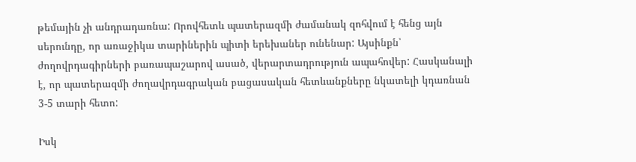թեմային չի անդրադառնա: Որովհետև պատերազմի ժամանակ զոհվում է հենց այն սերունդը, որ առաջիկա տարիներին պիտի երեխաներ ունենար: Այսինքն՝ ժողովրդագիրների բառապաշարով ասած, վերարտադրություն ապահովեր: Հասկանալի է, որ պատերազմի ժողավրդագրական բացասական հետևանքները նկատելի կդառնան 3-5 տարի հետո:

Իսկ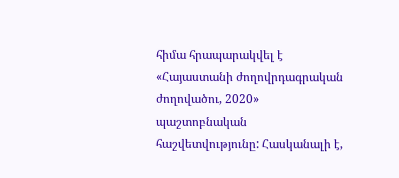հիմա հրապարակվել է «Հայաստանի ժողովրդագրական ժողովածու, 2020» պաշտոբնական հաշվետվությունը: Հասկանալի է,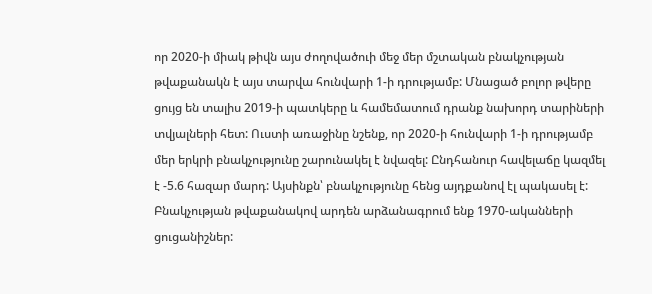որ 2020-ի միակ թիվն այս ժողովածուի մեջ մեր մշտական բնակչության թվաքանակն է այս տարվա հունվարի 1-ի դրությամբ: Մնացած բոլոր թվերը ցույց են տալիս 2019-ի պատկերը և համեմատում դրանք նախորդ տարիների տվյալների հետ: Ուստի առաջինը նշենք, որ 2020-ի հունվարի 1-ի դրությամբ մեր երկրի բնակչությունը շարունակել է նվազել: Ընդհանուր հավելաճը կազմել է -5.6 հազար մարդ: Այսինքն՝ բնակչությունը հենց այդքանով էլ պակասել է: Բնակչության թվաքանակով արդեն արձանագրում ենք 1970-ականների ցուցանիշներ: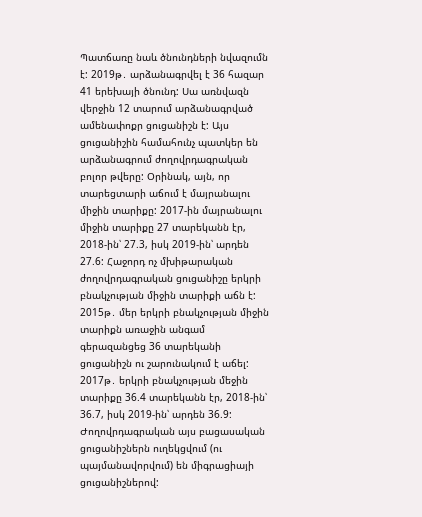Պատճառը նաև ծնունդների նվազումն է: 2019թ․ արձանագրվել է 36 հազար 41 երեխայի ծնունդ: Սա առնվազն վերջին 12 տարում արձանագրված ամենափոքր ցուցանիշն է: Այս ցուցանիշին համահունչ պատկեր են արձանագրում ժողովրդագրական բոլոր թվերը: Օրինակ, այն, որ տարեցտարի աճում է մայրանալու միջին տարիքը: 2017-ին մայրանալու միջին տարիքը 27 տարեկանն էր, 2018-ին՝ 27.3, իսկ 2019-ին՝ արդեն 27.6: Հաջորդ ոչ մխիթարական ժողովրդագրական ցուցանիշը երկրի բնակչության միջին տարիքի աճն է: 2015թ․ մեր երկրի բնակչության միջին տարիքն առաջին անգամ գերազանցեց 36 տարեկանի ցուցանիշն ու շարունակում է աճել: 2017թ․ երկրի բնակչության մեջին տարիքը 36.4 տարեկանն էր, 2018-ին՝  36.7, իսկ 2019-ին՝ արդեն 36.9: Ժողովրդագրական այս բացասական ցուցանիշներն ուղեկցվում (ու պայմանավորվում) են միգրացիայի ցուցանիշներով: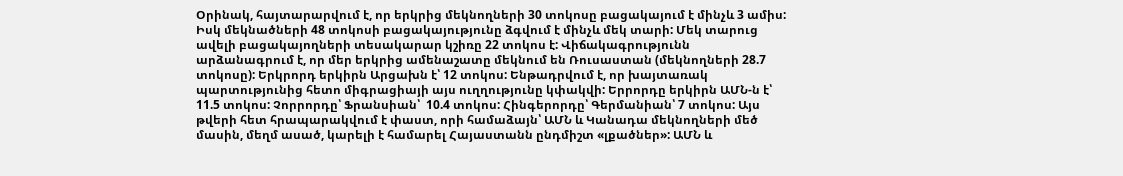Օրինակ, հայտարարվում է, որ երկրից մեկնողների 30 տոկոսը բացակայում է մինչև 3 ամիս: Իսկ մեկնածների 48 տոկոսի բացակայությունը ձգվում է մինչև մեկ տարի: Մեկ տարուց ավելի բացակայողների տեսակարար կշիռը 22 տոկոս է: Վիճակագրությունն արձանագրում է, որ մեր երկրից ամենաշատը մեկնում են Ռուսաստան (մեկնողների 28.7 տոկոսը): Երկրորդ երկիրն Արցախն է՝ 12 տոկոս: Ենթադրվում է, որ խայտառակ պարտությունից հետո միգրացիայի այս ուղղությունը կփակվի: Երրորդը երկիրն ԱՄՆ-ն է՝ 11.5 տոկոս: Չորրորդը՝ Ֆրանսիան՝  10.4 տոկոս: Հինգերորդը՝ Գերմանիան՝ 7 տոկոս: Այս թվերի հետ հրապարակվում է փաստ, որի համաձայն՝ ԱՄՆ և Կանադա մեկնողների մեծ մասին, մեղմ ասած, կարելի է համարել Հայաստանն ընդմիշտ «լքածներ»: ԱՄՆ և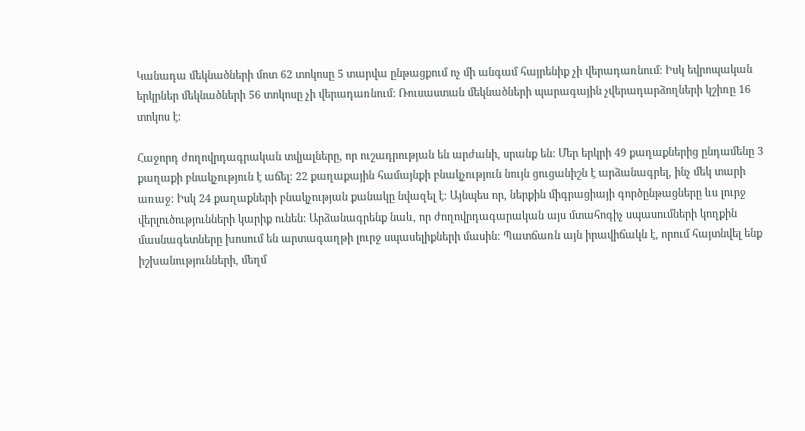Կանադա մեկնածների մոտ 62 տոկոսը 5 տարվա ընթացքում ոչ մի անգամ հայրենիք չի վերադառնում: Իսկ եվրոպական երկրներ մեկնածների 56 տոկոսը չի վերադառնում: Ռուսաստան մեկնածների պարագային չվերադարձողների կշիռը 16 տոկոս է:

Հաջորդ ժողովրդագրական տվյալները, որ ուշադրության են արժանի, սրանք են: Մեր երկրի 49 քաղաքներից ընդամենը 3 քաղաքի բնակչություն է աճել: 22 քաղաքային համայնքի բնակչություն նույն ցուցանիշն է արձանագրել, ինչ մեկ տարի առաջ: Իսկ 24 քաղաքների բնակչության քանակը նվազել է: Այնպես որ, ներքին միգրացիայի գործընթացները ևս լուրջ վերլուծությունների կարիք ունեն: Արձանագրենք նաև, որ ժողովրդագարական այս մտահոգիչ սպասումների կողքին մասնագետները խոսում են արտագաղթի լուրջ սպասելիքների մասին: Պատճառն այն իրավիճակն է, որում հայտնվել ենք իշխանությունների, մեղմ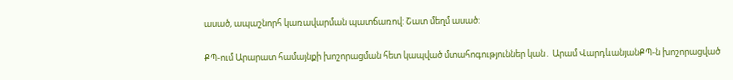ասած, ապաշնորհ կառավարման պատճառով: Շատ մեղմ ասած:

ՔՊ-ում Արարատ համայնքի խոշորացման հետ կապված մտահոգություններ կան․ Արամ ՎարդևանյանՔՊ-ն խոշորացված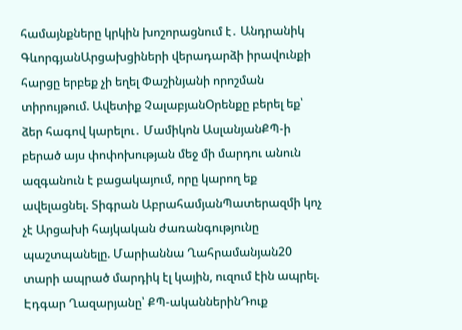համայնքները կրկին խոշորացնում է․ Անդրանիկ ԳևորգյանԱրցախցիների վերադարձի իրավունքի հարցը երբեք չի եղել Փաշինյանի որոշման տիրույթում. Ավետիք ՉալաբյանՕրենքը բերել եք՝ ձեր հագով կարելու․ Մամիկոն ԱսլանյանՔՊ-ի բերած այս փոփոխության մեջ մի մարդու անուն ազգանուն է բացակայում, որը կարող եք ավելացնել. Տիգրան ԱբրահամյանՊատերազմի կոչ չէ Արցախի հայկական ժառանգությունը պաշտպանելը. Մարիաննա Ղահրամանյան20 տարի ապրած մարդիկ էլ կային, ուզում էին ապրել. Էդգար Ղազարյանը՝ ՔՊ-ականներինԴուք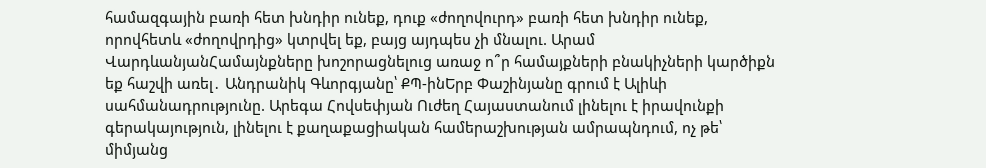համազգային բառի հետ խնդիր ունեք, դուք «ժողովուրդ» բառի հետ խնդիր ունեք, որովհետև «ժողովրդից» կտրվել եք, բայց այդպես չի մնալու. Արամ ՎարդևանյանՀամայնքները խոշորացնելուց առաջ ո՞ր համայքների բնակիչների կարծիքն եք հաշվի առել․ Անդրանիկ Գևորգյանը՝ ՔՊ-ինԵրբ Փաշինյանը գրում է Ալիևի սահմանադրությունը. Արեգա Հովսեփյան Ուժեղ Հայաստանում լինելու է իրավունքի գերակայություն, լինելու է քաղաքացիական համերաշխության ամրապնդում, ոչ թե՝ միմյանց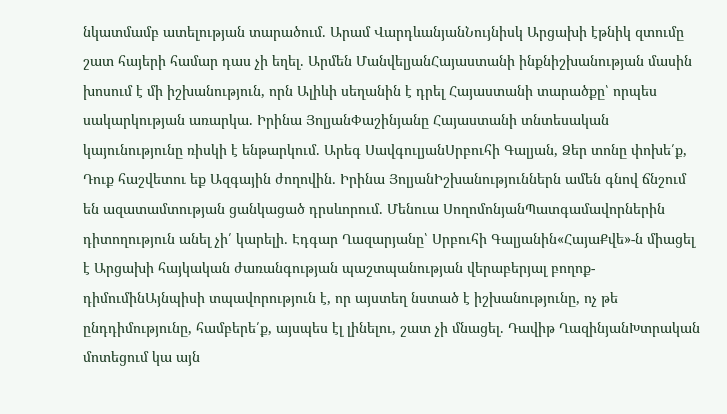նկատմամբ ատելության տարածում. Արամ ՎարդևանյանՆույնիսկ Արցախի էթնիկ զտումը շատ հայերի համար դաս չի եղել. Արմեն ՄանվելյանՀայաստանի ինքնիշխանության մասին խոսում է մի իշխանություն, որն Ալիևի սեղանին է դրել Հայաստանի տարածքը՝ որպես սակարկության առարկա. Իրինա ՅոլյանՓաշինյանը Հայաստանի տնտեսական կայունությունը ռիսկի է ենթարկում. Արեգ ՍավգուլյանՍրբուհի Գալյան, Ձեր տոնը փոխե՛ք, Դուք հաշվետու եք Ազգային ժողովին․ Իրինա ՅոլյանԻշխանություններն ամեն գնով ճնշում են ազատամտության ցանկացած դրսևորում. Մենուա ՍողոմոնյանՊատգամավորներին դիտողություն անել չի՛ կարելի․ Էդգար Ղազարյանը՝ Սրբուհի Գալյանին«ՀայաՔվե»-ն միացել է Արցախի հայկական ժառանգության պաշտպանության վերաբերյալ բողոք-դիմումինԱյնպիսի տպավորություն է, որ այստեղ նստած է իշխանությունը, ոչ թե ընդդիմությունը, համբերե՛ք, այսպես էլ լինելու, շատ չի մնացել. Դավիթ ՂազինյանԽտրական մոտեցում կա այն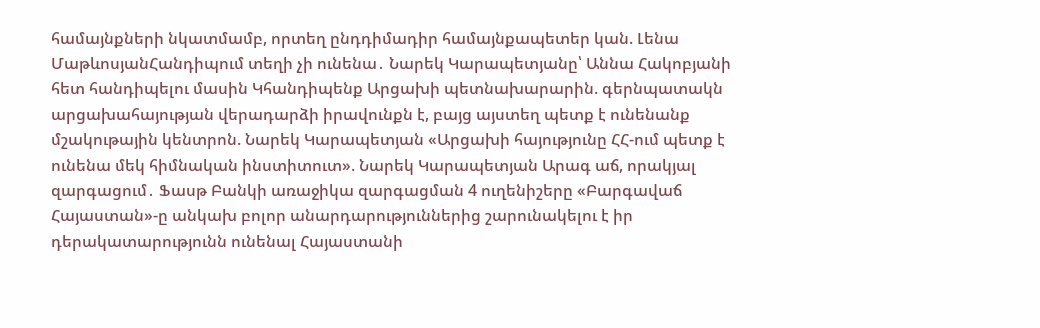համայնքների նկատմամբ, որտեղ ընդդիմադիր համայնքապետեր կան. Լենա ՄաթևոսյանՀանդիպում տեղի չի ունենա․ Նարեկ Կարապետյանը՝ Աննա Հակոբյանի հետ հանդիպելու մասին Կհանդիպենք Արցախի պետնախարարին. գերնպատակն արցախահայության վերադարձի իրավունքն է, բայց այստեղ պետք է ունենանք մշակութային կենտրոն. Նարեկ Կարապետյան «Արցախի հայությունը ՀՀ-ում պետք է ունենա մեկ հիմնական ինստիտուտ». Նարեկ Կարապետյան Արագ աճ, որակյալ զարգացում․ Ֆասթ Բանկի առաջիկա զարգացման 4 ուղենիշերը «Բարգավաճ Հայաստան»-ը անկախ բոլոր անարդարություններից շարունակելու է իր դերակատարությունն ունենալ Հայաստանի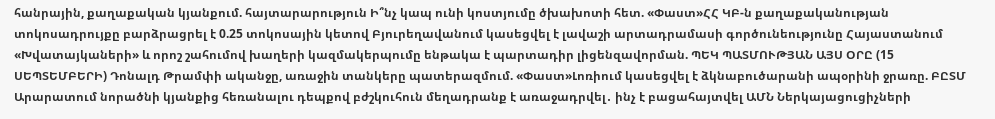հանրային, քաղաքական կյանքում. հայտարարություն Ի՞նչ կապ ունի կոստյումը ծխախոտի հետ. «Փաստ»ՀՀ ԿԲ-ն քաղաքականության տոկոսադրույքը բարձրացրել է 0.25 տոկոսային կետով Բյուրեղավանում կասեցվել է լավաշի արտադրամասի գործունեությունը Հայաստանում «Խվատայկաների» և որոշ շահումով խաղերի կազմակերպումը ենթակա է պարտադիր լիցենզավորման. ՊԵԿ ՊԱՏՄՈՒԹՅԱՆ ԱՅՍ ՕՐԸ (15 ՍԵՊՏԵՄԲԵՐԻ) Դոնալդ Թրամփի ականջը, առաջին տանկերը պատերազմում. «Փաստ»Լոռիում կասեցվել է ձկնաբուծարանի ապօրինի ջրառը. ԲԸՏՄ Արարատում նորածնի կյանքից հեռանալու դեպքով բժշկուհուն մեղադրանք է առաջադրվել․ ինչ է բացահայտվել ԱՄՆ Ներկայացուցիչների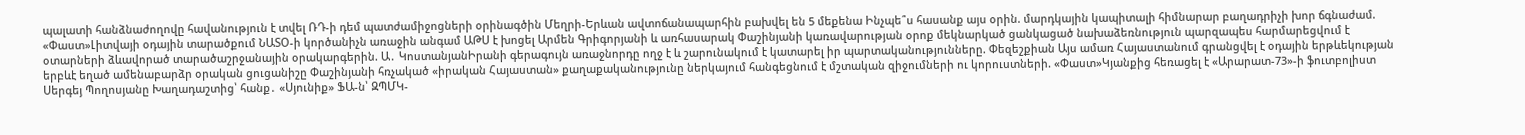պալատի հանձնաժողովը հավանություն է տվել ՌԴ-ի դեմ պատժամիջոցների օրինագծին Մեղրի-Երևան ավտոճանապարհին բախվել են 5 մեքենա Ինչպե՞ս հասանք այս օրին. մարդկային կապիտալի հիմնարար բաղադրիչի խոր ճգնաժամ. «Փաստ»Լիտվայի օդային տարածքում ՆԱՏՕ-ի կործանիչն առաջին անգամ ԱԹՍ է խոցել Արմեն Գրիգորյանի և առհասարակ Փաշինյանի կառավարության օրոք մեկնարկած ցանկացած նախաձեռնություն պարզապես հարմարեցվում է օտարների ձևավորած տարածաշրջանային օրակարգերին. Ա․ ԿոստանյանԻրանի գերագույն առաջնորդը ողջ է և շարունակում է կատարել իր պարտականությունները. Փեզեշքիան Այս ամառ Հայաստանում գրանցվել է օդային երթևեկության երբևէ եղած ամենաբարձր օրական ցուցանիշը Փաշինյանի հռչակած «իրական Հայաստան» քաղաքականությունը ներկայում հանգեցնում է մշտական զիջումների ու կորուստների. «Փաստ»Կյանքից հեռացել է «Արարատ-73»-ի ֆուտբոլիստ Սերգեյ Պողոսյանը Խաղադաշտից՝ հանք․ «Սյունիք» ՖԱ-ն՝ ԶՊՄԿ-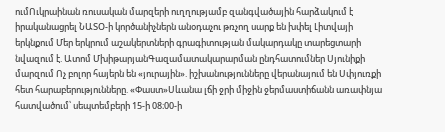ումՈւկրաինան ռուսական մարզերի ուղղությամբ զանգվածային հարձակում է իրականացրել ՆԱՏՕ-ի կործանիչներն անօդաչու թռչող սարք են խփել Լիտվայի երկնքում Մեր երկրում աշակերտների գրագիտության մակարդակը տարեցտարի նվազում է. Ատոմ ՄխիթարյանԳազամատակարարման ընդհատումներ Սյունիքի մարզում Ոչ բոլոր հայերն են «յուրային». իշխանությունները վերանայում են Սփյուռքի հետ հարաբերությունները. «Փաստ»Սևանա լճի ջրի միջին ջերմաստիճանն առափնյա հատվածում՝ սեպտեմբերի 15-ի 08։00-ի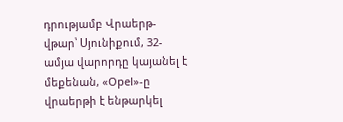դրությամբ Վրաերթ-վթար՝ Սյունիքում, 32-ամյա վարորդը կայանել է մեքենան, «Opel»-ը վրաերթի է ենթարկել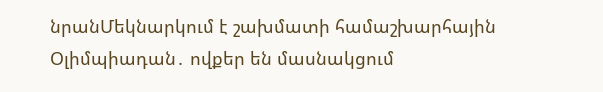նրանՄեկնարկում է շախմատի համաշխարհային Օլիմպիադան․ ովքեր են մասնակցում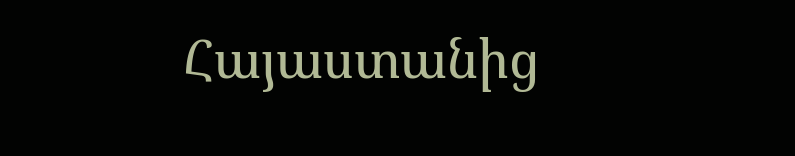Հայաստանից